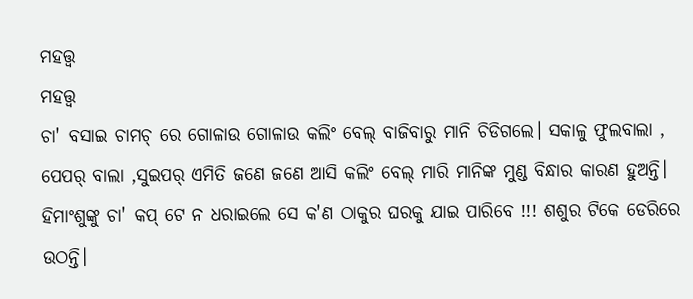ମହତ୍ତ୍ଵ
ମହତ୍ତ୍ଵ
ଚା' ବସାଇ ଚାମଚ୍ ରେ ଗୋଳାଉ ଗୋଳାଉ କଲିଂ ବେଲ୍ ବାଜିବାରୁ ମାନି ଚିଡିଗଲେ। ସକାଳୁ ଫୁଲବାଲା , ପେପର୍ ବାଲା ,ସୁଇପର୍ ଏମିତି ଜଣେ ଜଣେ ଆସି କଲିଂ ବେଲ୍ ମାରି ମାନିଙ୍କ ମୁଣ୍ଡ ବିନ୍ଧାର କାରଣ ହୁଅନ୍ତି। ହିମାଂଶୁଙ୍କୁ ଚା' କପ୍ ଟେ ନ ଧରାଇଲେ ସେ କ'ଣ ଠାକୁର ଘରକୁ ଯାଇ ପାରିବେ !!! ଶଶୁର ଟିକେ ଡେରିରେ ଉଠନ୍ତି।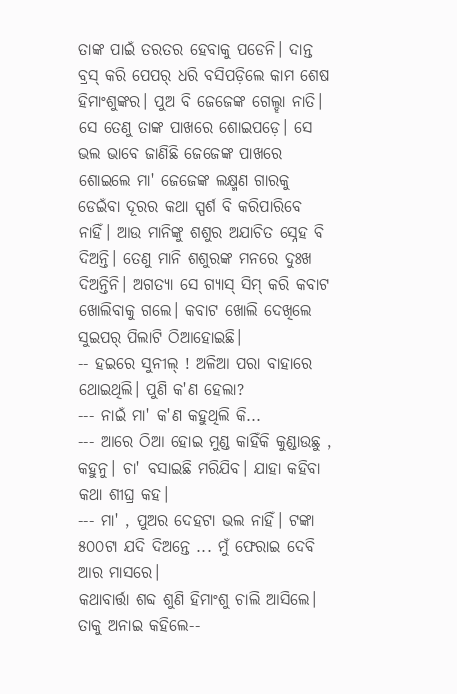ତାଙ୍କ ପାଇଁ ତରତର ହେବାକୁ ପଡେନି। ଦାନ୍ତ ବ୍ରସ୍ କରି ପେପର୍ ଧରି ବସିପଡ଼ିଲେ କାମ ଶେଷ ହିମାଂଶୁଙ୍କର। ପୁଅ ବି ଜେଜେଙ୍କ ଗେଲ୍ହା ନାତି। ସେ ତେଣୁ ତାଙ୍କ ପାଖରେ ଶୋଇପଡ଼େ। ସେ ଭଲ ଭାବେ ଜାଣିଛି ଜେଜେଙ୍କ ପାଖରେ ଶୋଇଲେ ମା' ଜେଜେଙ୍କ ଲକ୍ଷ୍ମଣ ଗାରକୁ ଡେଇଁବା ଦୂରର କଥା ସ୍ପର୍ଶ ବି କରିପାରିବେ ନାହିଁ। ଆଉ ମାନିଙ୍କୁ ଶଶୁର ଅଯାଚିତ ସ୍ନେହ ବି ଦିଅନ୍ତି। ତେଣୁ ମାନି ଶଶୁରଙ୍କ ମନରେ ଦୁଃଖ ଦିଅନ୍ତିନି। ଅଗତ୍ୟା ସେ ଗ୍ୟାସ୍ ସିମ୍ କରି କବାଟ ଖୋଲିବାକୁ ଗଲେ। କବାଟ ଖୋଲି ଦେଖିଲେ ସୁଇପର୍ ପିଲାଟି ଠିଆହୋଇଛି।
-- ହଇରେ ସୁନୀଲ୍ ! ଅଳିଆ ପରା ବାହାରେ ଥୋଇଥିଲି। ପୁଣି କ'ଣ ହେଲା?
--- ନାଇଁ ମା' କ'ଣ କହୁଥିଲି କି...
--- ଆରେ ଠିଆ ହୋଇ ମୁଣ୍ଡ କାହିଁକି କୁଣ୍ଡାଉଛୁ , କହୁନୁ। ଚା' ବସାଇଛି ମରିଯିବ। ଯାହା କହିବା କଥା ଶୀଘ୍ର କହ।
--- ମା' , ପୁଅର ଦେହଟା ଭଲ ନାହିଁ। ଟଙ୍କା ୫୦୦ଟା ଯଦି ଦିଅନ୍ତେ ... ମୁଁ ଫେରାଇ ଦେବି ଆର ମାସରେ।
କଥାବାର୍ତ୍ତା ଶବ୍ଦ ଶୁଣି ହିମାଂଶୁ ଚାଲି ଆସିଲେ। ତାକୁ ଅନାଇ କହିଲେ--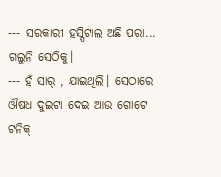--- ସରକାରୀ ହସ୍ପିଟାଲ ଅଛି ପରା... ଗଲୁନି ସେଠିକୁ।
--- ହଁ ସାର୍ , ଯାଇଥିଲି। ସେଠାରେ ଔଷଧ ଦୁଇଟା ଦେଇ ଆଉ ଗୋଟେ ଟନିକ୍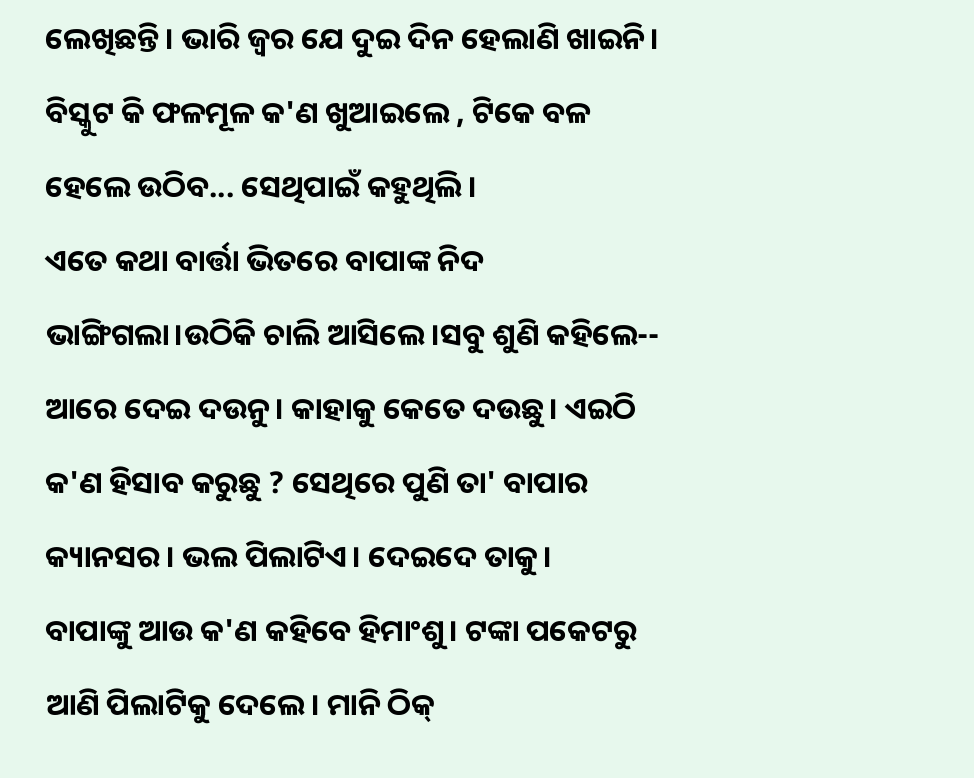ଲେଖିଛନ୍ତି। ଭାରି ଜ୍ୱର ଯେ ଦୁଇ ଦିନ ହେଲାଣି ଖାଇନି। ବିସ୍କୁଟ କି ଫଳମୂଳ କ'ଣ ଖୁଆଇଲେ , ଟିକେ ବଳ ହେଲେ ଉଠିବ... ସେଥିପାଇଁ କହୁଥିଲି।
ଏତେ କଥା ବାର୍ତ୍ତା ଭିତରେ ବାପାଙ୍କ ନିଦ ଭାଙ୍ଗିଗଲା।ଉଠିକି ଚାଲି ଆସିଲେ।ସବୁ ଶୁଣି କହିଲେ-- ଆରେ ଦେଇ ଦଉନୁ। କାହାକୁ କେତେ ଦଉଛୁ। ଏଇଠି କ'ଣ ହିସାବ କରୁଛୁ ? ସେଥିରେ ପୁଣି ତା' ବାପାର କ୍ୟାନସର। ଭଲ ପିଲାଟିଏ। ଦେଇଦେ ତାକୁ।
ବାପାଙ୍କୁ ଆଉ କ'ଣ କହିବେ ହିମାଂଶୁ। ଟଙ୍କା ପକେଟରୁ ଆଣି ପିଲାଟିକୁ ଦେଲେ। ମାନି ଠିକ୍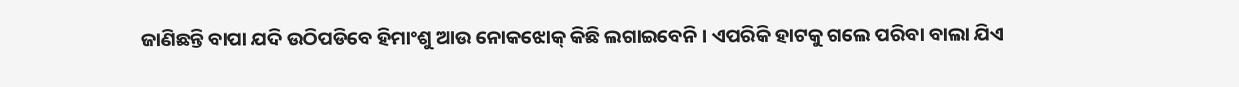ଜାଣିଛନ୍ତି ବାପା ଯଦି ଉଠିପଡିବେ ହିମାଂଶୁ ଆଉ ନୋକଝୋକ୍ କିଛି ଲଗାଇବେନି । ଏପରିକି ହାଟକୁ ଗଲେ ପରିବା ବାଲା ଯିଏ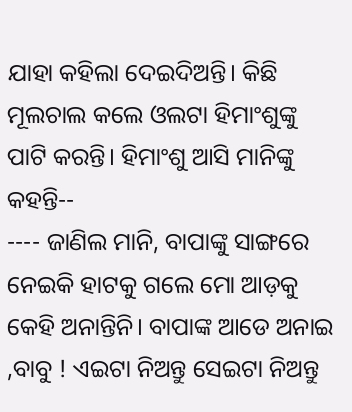ଯାହା କହିଲା ଦେଇଦିଅନ୍ତି। କିଛି ମୂଲଚାଲ କଲେ ଓଲଟା ହିମାଂଶୁଙ୍କୁ ପାଟି କରନ୍ତି। ହିମାଂଶୁ ଆସି ମାନିଙ୍କୁ କହନ୍ତି--
---- ଜାଣିଲ ମାନି, ବାପାଙ୍କୁ ସାଙ୍ଗରେ ନେଇକି ହାଟକୁ ଗଲେ ମୋ ଆଡ଼କୁ କେହି ଅନାନ୍ତିନି। ବାପାଙ୍କ ଆଡେ ଅନାଇ ,ବାବୁ ! ଏଇଟା ନିଅନ୍ତୁ ସେଇଟା ନିଅନ୍ତୁ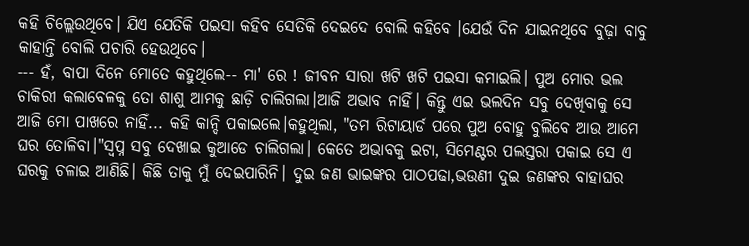କହି ଚିଲ୍ଲେଉଥିବେ। ଯିଏ ଯେତିକି ପଇସା କହିବ ସେତିକି ଦେଇଦେ ବୋଲି କହିବେ ।ଯେଉଁ ଦିନ ଯାଇନଥିବେ ବୁଢ଼ା ବାବୁ କାହାନ୍ତି ବୋଲି ପଚାରି ହେଉଥିବେ।
--- ହଁ, ବାପା ଦିନେ ମୋତେ କହୁଥିଲେ-- ମା' ରେ ! ଜୀବନ ସାରା ଖଟି ଖଟି ପଇସା କମାଇଲି। ପୁଅ ମୋର ଭଲ ଚାକିରୀ କଲାବେଳକୁ ତୋ ଶାଶୁ ଆମକୁ ଛାଡ଼ି ଚାଲିଗଲା।ଆଜି ଅଭାବ ନାହିଁ। କିନ୍ତୁ ଏଇ ଭଲଦିନ ସବୁ ଦେଖିବାକୁ ସେ ଆଜି ମୋ ପାଖରେ ନାହିଁ... କହି କାନ୍ଦି ପକାଇଲେ।କହୁଥିଲା, "ତମ ରିଟାୟାର୍ଡ ପରେ ପୁଅ ବୋହୁ ବୁଲିବେ ଆଉ ଆମେ ଘର ତୋଳିବା।"ସ୍ୱପ୍ନ ସବୁ ଦେଖାଇ କୁଆଡେ ଚାଲିଗଲା। କେତେ ଅଭାବକୁ ଇଟା, ସିମେଣ୍ଟର ପଲସ୍ତରା ପକାଇ ସେ ଏ ଘରକୁ ଚଳାଇ ଆଣିଛି। କିଛି ତାକୁ ମୁଁ ଦେଇପାରିନି। ଦୁଇ ଜଣ ଭାଇଙ୍କର ପାଠପଢା,ଭଉଣୀ ଦୁଇ ଜଣଙ୍କର ବାହାଘର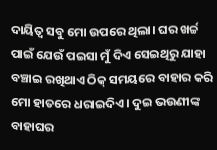ଦାୟିତ୍ଵ ସବୁ ମୋ ଉପରେ ଥିଲା। ଘର ଖର୍ଚ୍ଚ ପାଇଁ ଯେଉଁ ପଇସା ମୁଁ ଦିଏ ସେଇଥିରୁ ଯାହା ବଞ୍ଚାଇ ରଖିଥାଏ ଠିକ୍ ସମୟରେ ବାହାର କରି ମୋ ହାତରେ ଧରାଇଦିଏ। ଦୁଇ ଭଉଣୀଙ୍କ ବାହାଘର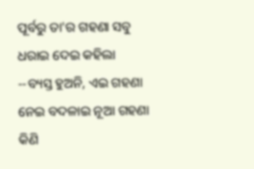ପୂର୍ବରୁ ତା'ର ଗହଣା ସବୁ ଧରାଇ ଦେଇ କହିଲା --ବ୍ୟସ୍ତ ହୁଅନି, ଏଇ ଗହଣା ନେଇ ବଦଳାଇ ନୂଆ ଗହଣା କିଣି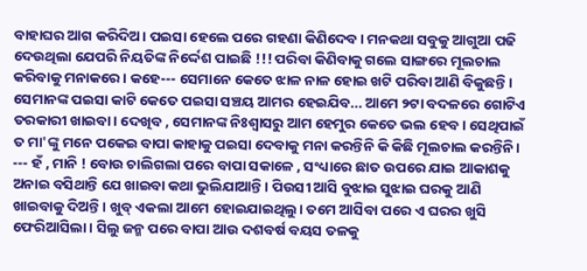ବାହାଘର ଆଗ କରିଦିଅ। ପଇସା ହେଲେ ପରେ ଗହଣା କିଣିଦେବ। ମନକଥା ସବୁକୁ ଆଗୁଆ ପଢି ଦେଉଥିଲା ଯେପରି ନିୟତିଙ୍କ ନିର୍ଦ୍ଦେଶ ପାଇଛି !!! ପରିବା କିଣିବାକୁ ଗଲେ ସାଙ୍ଗରେ ମୂଲଚାଲ କରିବାକୁ ମନାକରେ। କହେ--- ସେମାନେ କେତେ ଝାଳ ନାଳ ହୋଇ ଖଟି ପରିବା ଆଣି ବିକୁଛନ୍ତି। ସେମାନଙ୍କ ପଇସା କାଟି କେତେ ପଇସା ସଞ୍ଚୟ ଆମର ହେଇଯିବ... ଆମେ ୨ଟା ବଦଳରେ ଗୋଟିଏ ତରକାରୀ ଖାଇବା। ଦେଖିବ , ସେମାନଙ୍କ ନିଃଶ୍ୱାସରୁ ଆମ ହେମୁର କେତେ ଭଲ ହେବ। ସେଥିପାଇଁ ତ ମା'ଙ୍କୁ ମନେ ପକେଇ ବାପା କାହାକୁ ପଇସା ଦେବାକୁ ମନା କରନ୍ତିନି କି କିଛି ମୂଲଚାଲ କରନ୍ତିନି।
--- ହଁ , ମାନି ! ବୋଉ ଚାଲିଗଲା ପରେ ବାପା ସକାଳେ , ସଂଧ୍ୟାରେ ଛାତ ଉପରେ ଯାଇ ଆକାଶକୁ ଅନାଇ ବସିଥାନ୍ତି ଯେ ଖାଇବା କଥା ଭୁଲିଯାଆନ୍ତି। ପିଉସୀ ଆସି ବୁଝାଇ ସୁଝାଇ ଘରକୁ ଆଣି ଖାଇବାକୁ ଦିଅନ୍ତି। ଖୁବ୍ ଏକଲା ଆମେ ହୋଇଯାଇଥିଲୁ। ତମେ ଆସିବା ପରେ ଏ ଘରର ଖୁସି ଫେରିଆସିଲା। ସିଲୁ ଜନ୍ମ ପରେ ବାପା ଆଉ ଦଶବର୍ଷ ବୟସ ତଳକୁ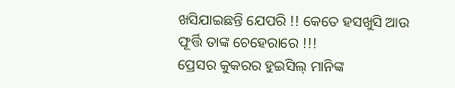ଖସିଯାଇଛନ୍ତି ଯେପରି !! କେତେ ହସଖୁସି ଆଉ ଫୂର୍ତ୍ତି ତାଙ୍କ ଚେହେରାରେ !!!
ପ୍ରେସର କୁକରର ହୁଇସିଲ୍ ମାନିଙ୍କ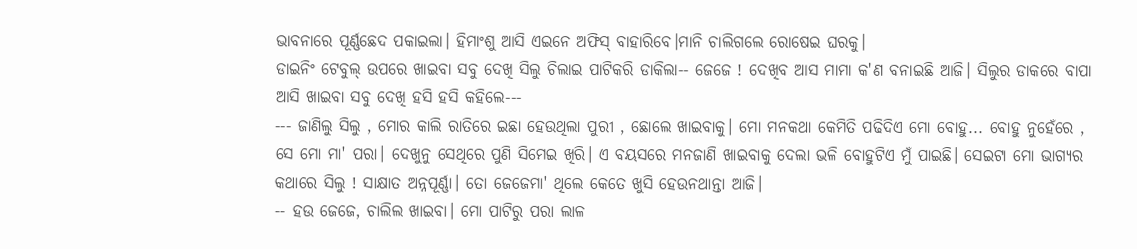ଭାବନାରେ ପୂର୍ଣ୍ଣଛେଦ ପକାଇଲା। ହିମାଂଶୁ ଆସି ଏଇନେ ଅଫିସ୍ ବାହାରିବେ।ମାନି ଚାଲିଗଲେ ରୋଷେଇ ଘରକୁ।
ଡାଇନିଂ ଟେବୁଲ୍ ଉପରେ ଖାଇବା ସବୁ ଦେଖି ସିଲୁ ଚିଲାଇ ପାଟିକରି ଡାକିଲା-- ଜେଜେ ! ଦେଖିବ ଆସ ମାମା କ'ଣ ବନାଇଛି ଆଜି। ସିଲୁର ଡାକରେ ବାପା ଆସି ଖାଇବା ସବୁ ଦେଖି ହସି ହସି କହିଲେ---
--- ଜାଣିଲୁ ସିଲୁ , ମୋର କାଲି ରାତିରେ ଇଛା ହେଉଥିଲା ପୁରୀ , ଛୋଲେ ଖାଇବାକୁ। ମୋ ମନକଥା କେମିତି ପଢିଦିଏ ମୋ ବୋହୁ... ବୋହୁ ନୁହେଁରେ , ସେ ମୋ ମା' ପରା। ଦେଖୁନୁ ସେଥିରେ ପୁଣି ସିମେଇ ଖିରି। ଏ ବୟସରେ ମନଜାଣି ଖାଇବାକୁ ଦେଲା ଭଳି ବୋହୁଟିଏ ମୁଁ ପାଇଛି। ସେଇଟା ମୋ ଭାଗ୍ୟର କଥାରେ ସିଲୁ ! ସାକ୍ଷାତ ଅନ୍ନପୂର୍ଣ୍ଣା। ତୋ ଜେଜେମା' ଥିଲେ କେତେ ଖୁସି ହେଉନଥାନ୍ତା ଆଜି।
-- ହଉ ଜେଜେ, ଚାଲିଲ ଖାଇବା। ମୋ ପାଟିରୁ ପରା ଲାଳ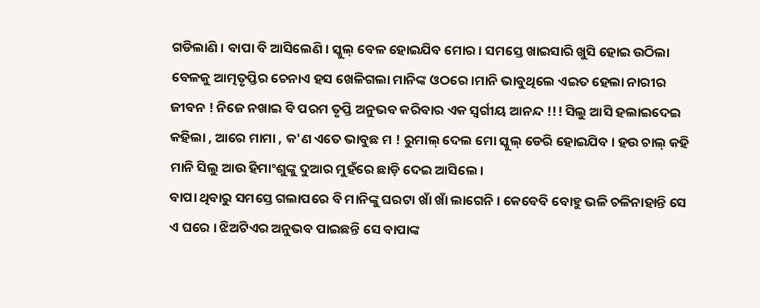ଗଡିଲାଣି। ବାପା ବି ଆସିଲେଣି। ସ୍କୁଲ୍ ବେଳ ହୋଇଯିବ ମୋର। ସମସ୍ତେ ଖାଇସାରି ଖୁସି ହୋଇ ଉଠିଲା ବେଳକୁ ଆତ୍ମତୃପ୍ତିର ଚେନାଏ ହସ ଖେଳିଗଲା ମାନିଙ୍କ ଓଠରେ।ମାନି ଭାବୁଥିଲେ ଏଇତ ହେଲା ନାରୀର ଜୀବନ ! ନିଜେ ନଖାଇ ବି ପରମ ତୃପ୍ତି ଅନୁଭବ କରିବାର ଏକ ସ୍ୱର୍ଗୀୟ ଆନନ୍ଦ !!! ସିଲୁ ଆସି ହଲାଇଦେଇ କହିଲା , ଆରେ ମାମା , କ'ଣ ଏତେ ଭାବୁଛ ମ ! ରୁମାଲ୍ ଦେଲ ମୋ ସ୍କୁଲ୍ ଡେରି ହୋଇଯିବ। ହଉ ଚାଲ୍ କହି ମାନି ସିଲୁ ଆଉ ହିମାଂଶୁଙ୍କୁ ଦୁଆର ମୁହଁରେ ଛାଡ଼ି ଦେଇ ଆସିଲେ।
ବାପା ଥିବାରୁ ସମସ୍ତେ ଗଲାପରେ ବି ମାନିଙ୍କୁ ଘରଟା ଖାଁ ଖାଁ ଲାଗେନି। କେବେବି ବୋହୁ ଭଳି ଚଳିନାହାନ୍ତି ସେ ଏ ଘରେ । ଝିଅଟିଏର ଅନୁଭବ ପାଇଛନ୍ତି ସେ ବାପାଙ୍କ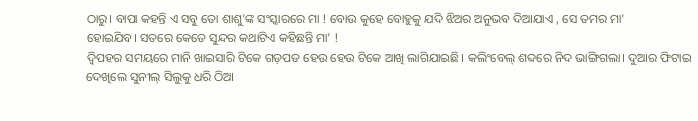ଠାରୁ। ବାପା କହନ୍ତି ଏ ସବୁ ତୋ ଶାଶୁ'ଙ୍କ ସଂସ୍କାରରେ ମା ! ବୋଉ କୁହେ ବୋହୁକୁ ଯଦି ଝିଅର ଅନୁଭବ ଦିଆଯାଏ , ସେ ତମର ମା'
ହୋଇଯିବ। ସତରେ କେତେ ସୁନ୍ଦର କଥାଟିଏ କହିଛନ୍ତି ମା' !
ଦ୍ୱିପହର ସମୟରେ ମାନି ଖାଇସାରି ଟିକେ ଗଡ଼ପଡ ହେଉ ହେଉ ଟିକେ ଆଖି ଲାଗିଯାଇଛି। କଲିଂବେଲ୍ ଶବ୍ଦରେ ନିଦ ଭାଙ୍ଗିଗଲା। ଦୁଆର ଫିଟାଇ ଦେଖିଲେ ସୁନୀଲ୍ ସିଲୁକୁ ଧରି ଠିଆ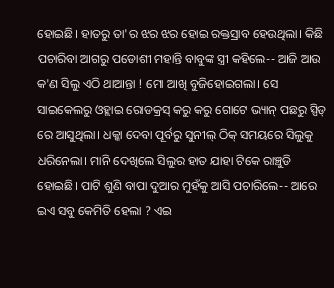ହୋଇଛି। ହାତରୁ ତା'ର ଝର ଝର ହୋଇ ରକ୍ତସ୍ରାବ ହେଉଥିଲା। କିଛି ପଚାରିବା ଆଗରୁ ପଡୋଶୀ ମହାନ୍ତି ବାବୁଙ୍କ ସ୍ତ୍ରୀ କହିଲେ-- ଆଜି ଆଉ କ'ଣ ସିଲୁ ଏଠି ଥାଆନ୍ତା ! ମୋ ଆଖି ବୁଜିହୋଇଗଲା। ସେ ସାଇକେଲରୁ ଓହ୍ଲାଇ ରୋଡକ୍ରସ୍ କରୁ କରୁ ଗୋଟେ ଭ୍ୟାନ୍ ପଛରୁ ସ୍ପିଡ୍ ରେ ଆସୁଥିଲା। ଧକ୍କା ଦେବା ପୂର୍ବରୁ ସୁନୀଲ୍ ଠିକ୍ ସମୟରେ ସିଲୁକୁ ଧରିନେଲା। ମାନି ଦେଖିଲେ ସିଲୁର ହାତ ଯାହା ଟିକେ ରାଞ୍ଚୁଡି ହୋଇଛି। ପାଟି ଶୁଣି ବାପା ଦୁଆର ମୁହଁକୁ ଆସି ପଚାରିଲେ-- ଆରେ ଇଏ ସବୁ କେମିତି ହେଲା ? ଏଇ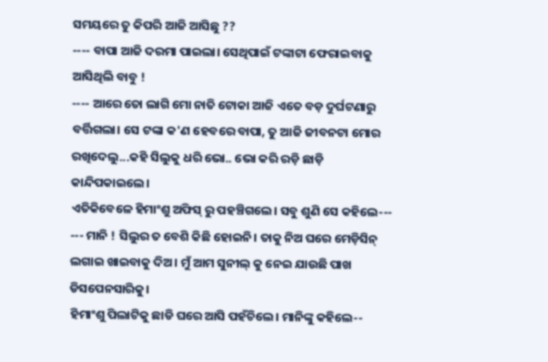ସମୟରେ ତୁ କିପରି ଆଜି ଆସିଛୁ ??
---- ବାପା ଆଜି ଦରମା ପାଇଲା। ସେଥିପାଇଁ ଟଙ୍କାଟା ଫେରାଇବାକୁ ଆସିଥିଲି ବାବୁ !
---- ଆରେ ତୋ ଲାଗି ମୋ ନାତି ଟୋକା ଆଜି ଏତେ ବଡ଼ ଦୁର୍ଘଟଣାରୁ ବର୍ତ୍ତିଗଲା। ସେ ଟଙ୍କା କ'ଣ ହେବରେ ବାପା, ତୁ ଆଜି ଜୀବନଟା ମୋର ରଖିଦେଲୁ...କହି ସିଲୁକୁ ଧରି ଭୋ.. ଭୋ କରି ରଡ଼ି ଛାଡ଼ି କାନ୍ଦିପକାଇଲେ।
ଏତିକିବେଳେ ହିମାଂଶୁ ଅଫିସ୍ ରୁ ପହଞ୍ଚିଗଲେ। ସବୁ ଶୁଣି ସେ କହିଲେ---
--- ମାନି ! ସିଲୁର ତ ବେଶି କିଛି ହୋଇନି। ତାକୁ ନିଅ ଘରେ ମେଡ଼ିସିନ୍ ଲଗାଇ ଖାଇବାକୁ ଦିଅ। ମୁଁ ଆମ ସୁନୀଲ୍ କୁ ନେଇ ଯାଉଛି ପାଖ ଡିସପେନସାରିକୁ।
ହିମାଂଶୁ ପିଲାଟିକୁ ଛାଡି ଘରେ ଆସି ପହଁଚିଲେ। ମାନିଙ୍କୁ କହିଲେ--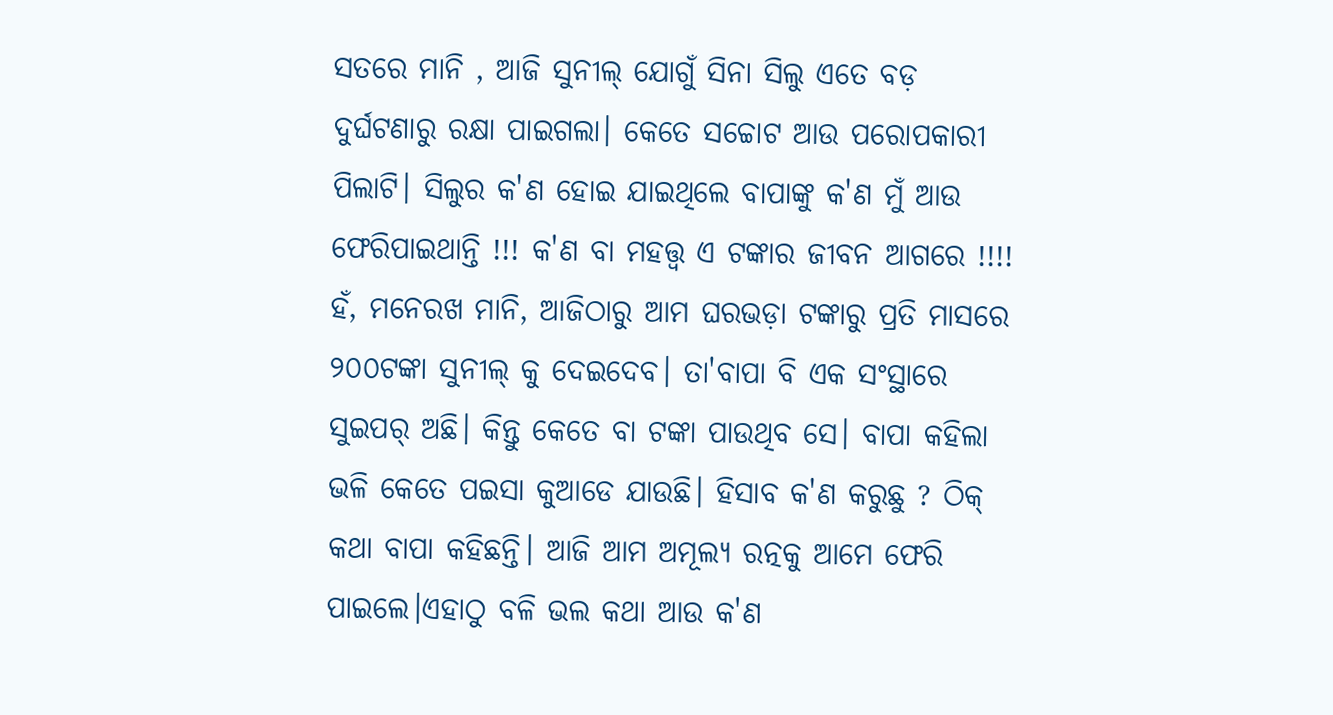ସତରେ ମାନି , ଆଜି ସୁନୀଲ୍ ଯୋଗୁଁ ସିନା ସିଲୁ ଏତେ ବଡ଼ ଦୁର୍ଘଟଣାରୁ ରକ୍ଷା ପାଇଗଲା। କେତେ ସଚ୍ଚୋଟ ଆଉ ପରୋପକାରୀ ପିଲାଟି। ସିଲୁର କ'ଣ ହୋଇ ଯାଇଥିଲେ ବାପାଙ୍କୁ କ'ଣ ମୁଁ ଆଉ ଫେରିପାଇଥାନ୍ତି !!! କ'ଣ ବା ମହତ୍ତ୍ଵ ଏ ଟଙ୍କାର ଜୀବନ ଆଗରେ !!!!
ହଁ, ମନେରଖ ମାନି, ଆଜିଠାରୁ ଆମ ଘରଭଡ଼ା ଟଙ୍କାରୁ ପ୍ରତି ମାସରେ ୨୦୦ଟଙ୍କା ସୁନୀଲ୍ କୁ ଦେଇଦେବ। ତା'ବାପା ବି ଏକ ସଂସ୍ଥାରେ ସୁଇପର୍ ଅଛି। କିନ୍ତୁ କେତେ ବା ଟଙ୍କା ପାଉଥିବ ସେ। ବାପା କହିଲା ଭଳି କେତେ ପଇସା କୁଆଡେ ଯାଉଛି। ହିସାବ କ'ଣ କରୁଛୁ ? ଠିକ୍ କଥା ବାପା କହିଛନ୍ତି। ଆଜି ଆମ ଅମୂଲ୍ୟ ରତ୍ନକୁ ଆମେ ଫେରି ପାଇଲେ।ଏହାଠୁ ବଳି ଭଲ କଥା ଆଉ କ'ଣ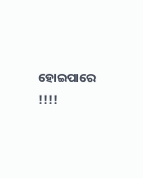ହୋଇପାରେ !!!!